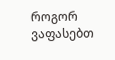როგორ ვაფასებთ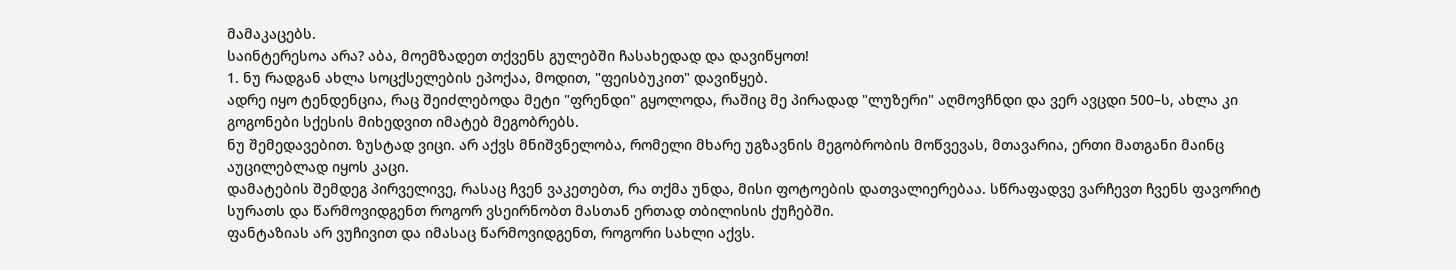მამაკაცებს.
საინტერესოა არა? აბა, მოემზადეთ თქვენს გულებში ჩასახედად და დავიწყოთ!
1. ნუ რადგან ახლა სოცქსელების ეპოქაა, მოდით, "ფეისბუკით" დავიწყებ.
ადრე იყო ტენდენცია, რაც შეიძლებოდა მეტი "ფრენდი" გყოლოდა, რაშიც მე პირადად "ლუზერი" აღმოვჩნდი და ვერ ავცდი 500–ს, ახლა კი გოგონები სქესის მიხედვით იმატებ მეგობრებს.
ნუ შემედავებით. ზუსტად ვიცი. არ აქვს მნიშვნელობა, რომელი მხარე უგზავნის მეგობრობის მოწვევას, მთავარია, ერთი მათგანი მაინც აუცილებლად იყოს კაცი.
დამატების შემდეგ პირველივე, რასაც ჩვენ ვაკეთებთ, რა თქმა უნდა, მისი ფოტოების დათვალიერებაა. სწრაფადვე ვარჩევთ ჩვენს ფავორიტ სურათს და წარმოვიდგენთ როგორ ვსეირნობთ მასთან ერთად თბილისის ქუჩებში.
ფანტაზიას არ ვუჩივით და იმასაც წარმოვიდგენთ, როგორი სახლი აქვს.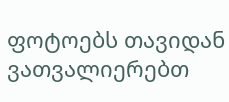ფოტოებს თავიდან ვათვალიერებთ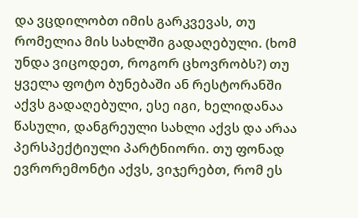და ვცდილობთ იმის გარკვევას, თუ რომელია მის სახლში გადაღებული. (ხომ უნდა ვიცოდეთ, როგორ ცხოვრობს?) თუ ყველა ფოტო ბუნებაში ან რესტორანში აქვს გადაღებული, ესე იგი, ხელიდანაა წასული, დანგრეული სახლი აქვს და არაა პერსპექტიული პარტნიორი. თუ ფონად ევრორემონტი აქვს, ვიჯერებთ, რომ ეს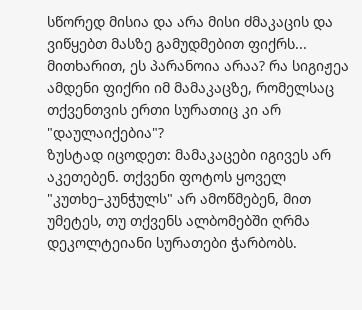სწორედ მისია და არა მისი ძმაკაცის და ვიწყებთ მასზე გამუდმებით ფიქრს...
მითხარით, ეს პარანოია არაა? რა სიგიჟეა ამდენი ფიქრი იმ მამაკაცზე, რომელსაც თქვენთვის ერთი სურათიც კი არ "დაულაიქებია"?
ზუსტად იცოდეთ: მამაკაცები იგივეს არ აკეთებენ. თქვენი ფოტოს ყოველ "კუთხე–კუნჭულს" არ ამოწმებენ, მით უმეტეს, თუ თქვენს ალბომებში ღრმა დეკოლტეიანი სურათები ჭარბობს.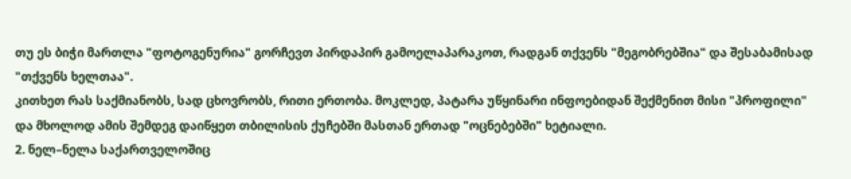თუ ეს ბიჭი მართლა "ფოტოგენურია" გორჩევთ პირდაპირ გამოელაპარაკოთ, რადგან თქვენს "მეგობრებშია" და შესაბამისად "თქვენს ხელთაა".
კითხეთ რას საქმიანობს, სად ცხოვრობს, რითი ერთობა. მოკლედ, პატარა უწყინარი ინფოებიდან შექმენით მისი "პროფილი" და მხოლოდ ამის შემდეგ დაიწყეთ თბილისის ქუჩებში მასთან ერთად "ოცნებებში" ხეტიალი.
2. ნელ–ნელა საქართველოშიც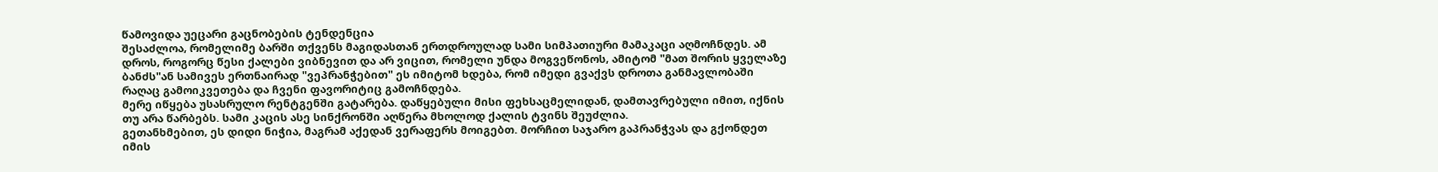წამოვიდა უეცარი გაცნობების ტენდენცია
შესაძლოა, რომელიმე ბარში თქვენს მაგიდასთან ერთდროულად სამი სიმპათიური მამაკაცი აღმოჩნდეს. ამ დროს, როგორც წესი ქალები ვიბნევით და არ ვიცით, რომელი უნდა მოგვეწონოს, ამიტომ "მათ შორის ყველაზე ბანძს"ან სამივეს ერთნაირად "ვეპრანჭებით" ეს იმიტომ ხდება, რომ იმედი გვაქვს დროთა განმავლობაში რაღაც გამოიკვეთება და ჩვენი ფავორიტიც გამოჩნდება.
მერე იწყება უსასრულო რენტგენში გატარება. დაწყებული მისი ფეხსაცმელიდან, დამთავრებული იმით, იქნის თუ არა წარბებს. სამი კაცის ასე სინქრონში აღწერა მხოლოდ ქალის ტვინს შეუძლია.
გეთანხმებით, ეს დიდი ნიჭია, მაგრამ აქედან ვერაფერს მოიგებთ. მორჩით საჯარო გაპრანჭვას და გქონდეთ იმის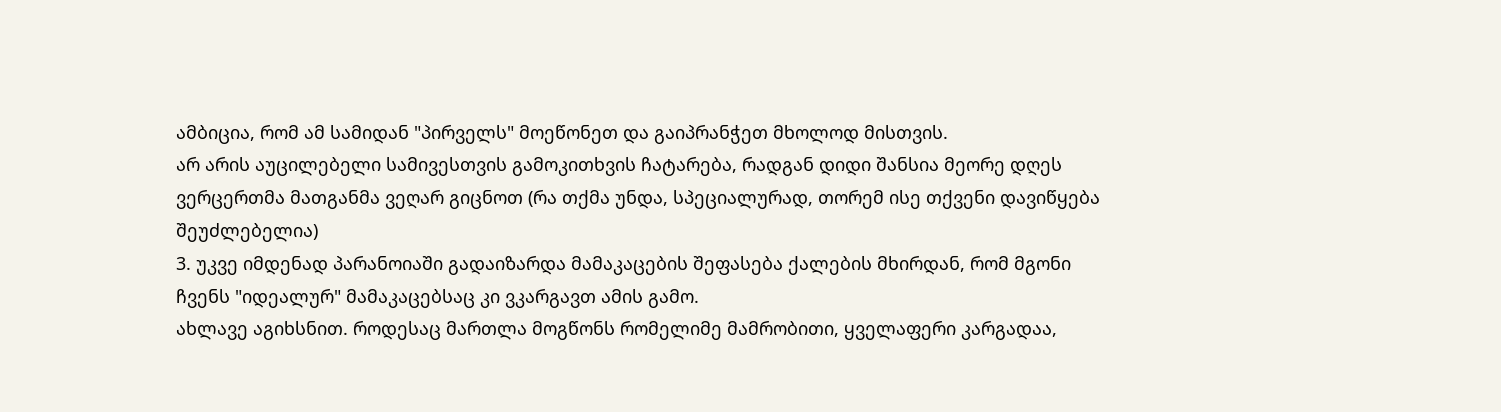ამბიცია, რომ ამ სამიდან "პირველს" მოეწონეთ და გაიპრანჭეთ მხოლოდ მისთვის.
არ არის აუცილებელი სამივესთვის გამოკითხვის ჩატარება, რადგან დიდი შანსია მეორე დღეს ვერცერთმა მათგანმა ვეღარ გიცნოთ (რა თქმა უნდა, სპეციალურად, თორემ ისე თქვენი დავიწყება შეუძლებელია)
3. უკვე იმდენად პარანოიაში გადაიზარდა მამაკაცების შეფასება ქალების მხირდან, რომ მგონი ჩვენს "იდეალურ" მამაკაცებსაც კი ვკარგავთ ამის გამო.
ახლავე აგიხსნით. როდესაც მართლა მოგწონს რომელიმე მამრობითი, ყველაფერი კარგადაა,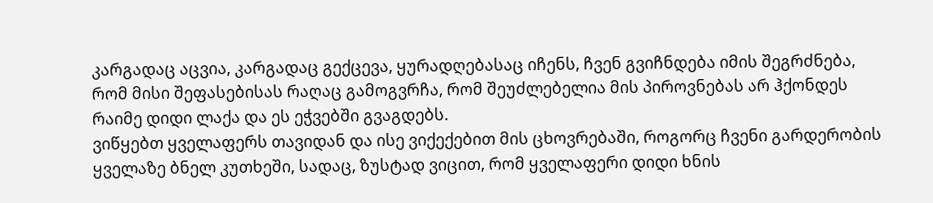კარგადაც აცვია, კარგადაც გექცევა, ყურადღებასაც იჩენს, ჩვენ გვიჩნდება იმის შეგრძნება, რომ მისი შეფასებისას რაღაც გამოგვრჩა, რომ შეუძლებელია მის პიროვნებას არ ჰქონდეს რაიმე დიდი ლაქა და ეს ეჭვებში გვაგდებს.
ვიწყებთ ყველაფერს თავიდან და ისე ვიქექებით მის ცხოვრებაში, როგორც ჩვენი გარდერობის ყველაზე ბნელ კუთხეში, სადაც, ზუსტად ვიცით, რომ ყველაფერი დიდი ხნის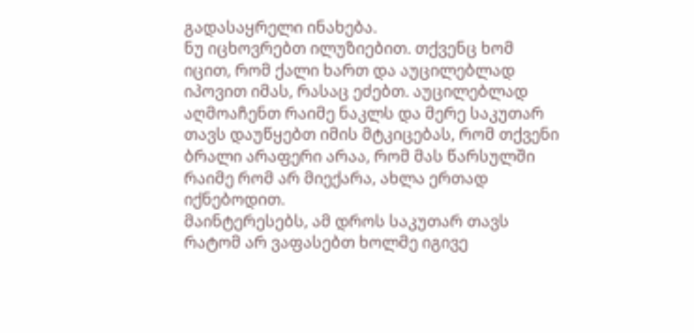გადასაყრელი ინახება.
ნუ იცხოვრებთ ილუზიებით. თქვენც ხომ იცით, რომ ქალი ხართ და აუცილებლად იპოვით იმას, რასაც ეძებთ. აუცილებლად აღმოაჩენთ რაიმე ნაკლს და მერე საკუთარ თავს დაუწყებთ იმის მტკიცებას, რომ თქვენი ბრალი არაფერი არაა, რომ მას წარსულში რაიმე რომ არ მიექარა, ახლა ერთად იქნებოდით.
მაინტერესებს, ამ დროს საკუთარ თავს რატომ არ ვაფასებთ ხოლმე იგივე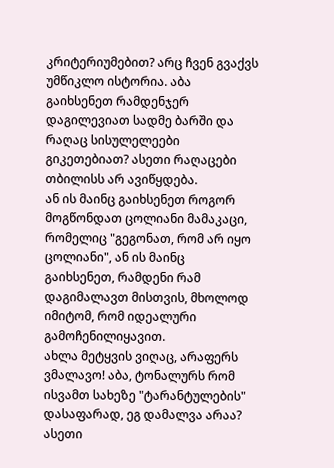კრიტერიუმებით? არც ჩვენ გვაქვს უმწიკლო ისტორია. აბა გაიხსენეთ რამდენჯერ დაგილევიათ სადმე ბარში და რაღაც სისულელეები გიკეთებიათ? ასეთი რაღაცები თბილისს არ ავიწყდება.
ან ის მაინც გაიხსენეთ როგორ მოგწონდათ ცოლიანი მამაკაცი, რომელიც "გეგონათ, რომ არ იყო ცოლიანი", ან ის მაინც გაიხსენეთ, რამდენი რამ დაგიმალავთ მისთვის, მხოლოდ იმიტომ, რომ იდეალური გამოჩენილიყავით.
ახლა მეტყვის ვიღაც, არაფერს ვმალავო! აბა, ტონალურს რომ ისვამთ სახეზე "ტარანტულების" დასაფარად, ეგ დამალვა არაა? ასეთი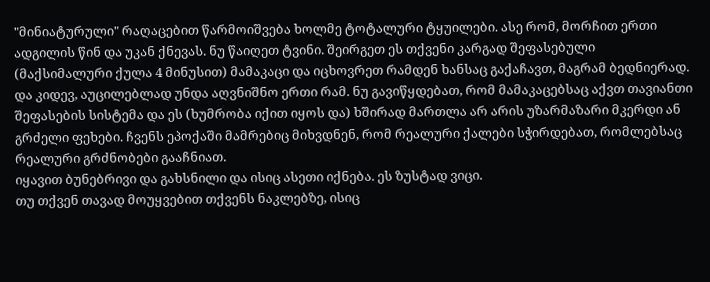"მინიატურული" რაღაცებით წარმოიშვება ხოლმე ტოტალური ტყუილები. ასე რომ, მორჩით ერთი ადგილის წინ და უკან ქნევას. ნუ წაიღეთ ტვინი. შეირგეთ ეს თქვენი კარგად შეფასებული (მაქსიმალური ქულა 4 მინუსით) მამაკაცი და იცხოვრეთ რამდენ ხანსაც გაქაჩავთ, მაგრამ ბედნიერად.
და კიდევ, აუცილებლად უნდა აღვნიშნო ერთი რამ. ნუ გავიწყდებათ, რომ მამაკაცებსაც აქვთ თავიანთი შეფასების სისტემა და ეს (ხუმრობა იქით იყოს და) ხშირად მართლა არ არის უზარმაზარი მკერდი ან გრძელი ფეხები. ჩვენს ეპოქაში მამრებიც მიხვდნენ, რომ რეალური ქალები სჭირდებათ, რომლებსაც რეალური გრძნობები გააჩნიათ.
იყავით ბუნებრივი და გახსნილი და ისიც ასეთი იქნება. ეს ზუსტად ვიცი.
თუ თქვენ თავად მოუყვებით თქვენს ნაკლებზე, ისიც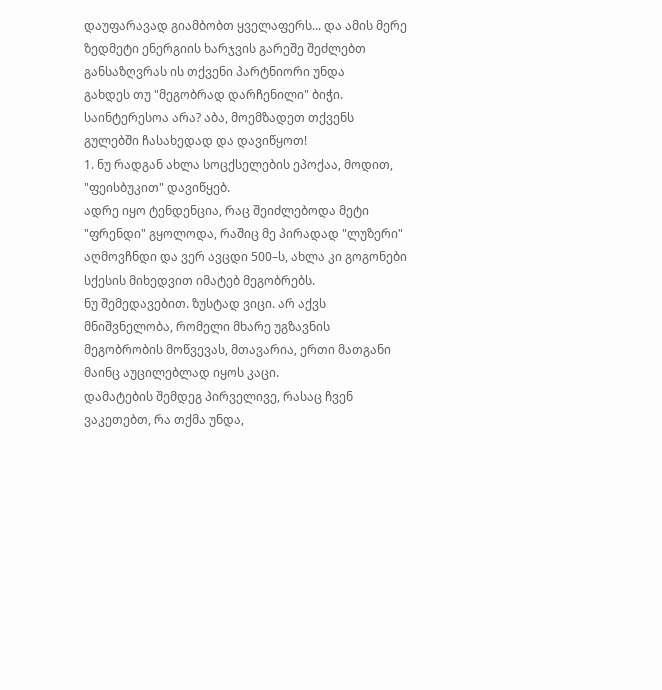დაუფარავად გიამბობთ ყველაფერს... და ამის მერე ზედმეტი ენერგიის ხარჯვის გარეშე შეძლებთ განსაზღვრას ის თქვენი პარტნიორი უნდა
გახდეს თუ "მეგობრად დარჩენილი" ბიჭი.
საინტერესოა არა? აბა, მოემზადეთ თქვენს გულებში ჩასახედად და დავიწყოთ!
1. ნუ რადგან ახლა სოცქსელების ეპოქაა, მოდით, "ფეისბუკით" დავიწყებ.
ადრე იყო ტენდენცია, რაც შეიძლებოდა მეტი "ფრენდი" გყოლოდა, რაშიც მე პირადად "ლუზერი" აღმოვჩნდი და ვერ ავცდი 500–ს, ახლა კი გოგონები სქესის მიხედვით იმატებ მეგობრებს.
ნუ შემედავებით. ზუსტად ვიცი. არ აქვს მნიშვნელობა, რომელი მხარე უგზავნის მეგობრობის მოწვევას, მთავარია, ერთი მათგანი მაინც აუცილებლად იყოს კაცი.
დამატების შემდეგ პირველივე, რასაც ჩვენ ვაკეთებთ, რა თქმა უნდა,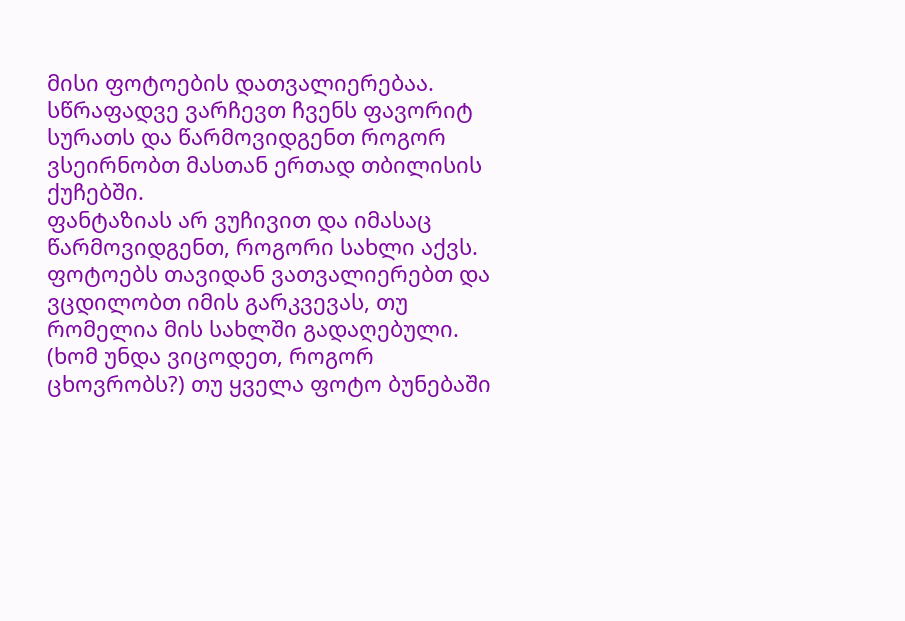მისი ფოტოების დათვალიერებაა. სწრაფადვე ვარჩევთ ჩვენს ფავორიტ სურათს და წარმოვიდგენთ როგორ ვსეირნობთ მასთან ერთად თბილისის ქუჩებში.
ფანტაზიას არ ვუჩივით და იმასაც წარმოვიდგენთ, როგორი სახლი აქვს. ფოტოებს თავიდან ვათვალიერებთ და ვცდილობთ იმის გარკვევას, თუ რომელია მის სახლში გადაღებული. (ხომ უნდა ვიცოდეთ, როგორ ცხოვრობს?) თუ ყველა ფოტო ბუნებაში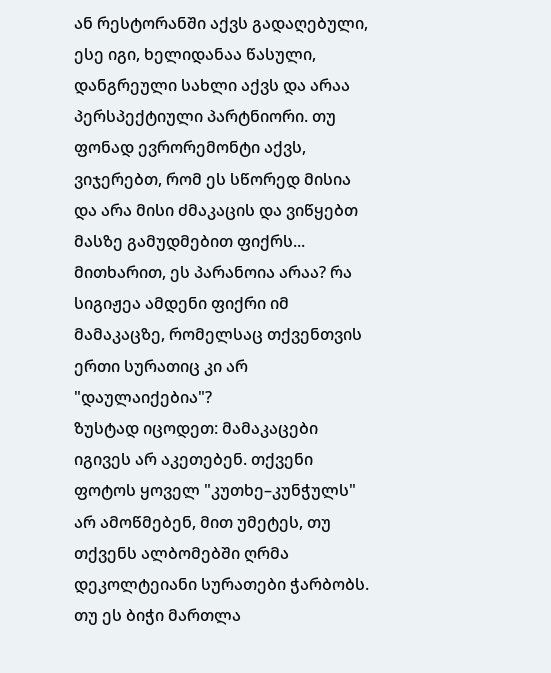ან რესტორანში აქვს გადაღებული, ესე იგი, ხელიდანაა წასული, დანგრეული სახლი აქვს და არაა პერსპექტიული პარტნიორი. თუ ფონად ევრორემონტი აქვს, ვიჯერებთ, რომ ეს სწორედ მისია და არა მისი ძმაკაცის და ვიწყებთ მასზე გამუდმებით ფიქრს...
მითხარით, ეს პარანოია არაა? რა სიგიჟეა ამდენი ფიქრი იმ მამაკაცზე, რომელსაც თქვენთვის ერთი სურათიც კი არ "დაულაიქებია"?
ზუსტად იცოდეთ: მამაკაცები იგივეს არ აკეთებენ. თქვენი ფოტოს ყოველ "კუთხე–კუნჭულს" არ ამოწმებენ, მით უმეტეს, თუ თქვენს ალბომებში ღრმა დეკოლტეიანი სურათები ჭარბობს.
თუ ეს ბიჭი მართლა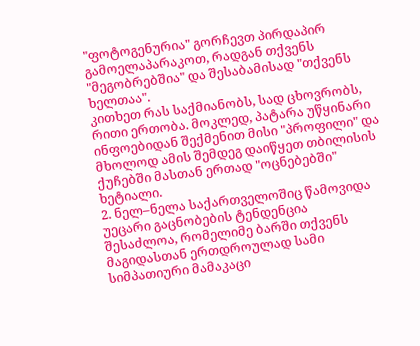"ფოტოგენურია" გორჩევთ პირდაპირ გამოელაპარაკოთ, რადგან თქვენს "მეგობრებშია" და შესაბამისად "თქვენს ხელთაა".
კითხეთ რას საქმიანობს, სად ცხოვრობს, რითი ერთობა. მოკლედ, პატარა უწყინარი ინფოებიდან შექმენით მისი "პროფილი" და მხოლოდ ამის შემდეგ დაიწყეთ თბილისის ქუჩებში მასთან ერთად "ოცნებებში" ხეტიალი.
2. ნელ–ნელა საქართველოშიც წამოვიდა უეცარი გაცნობების ტენდენცია
შესაძლოა, რომელიმე ბარში თქვენს მაგიდასთან ერთდროულად სამი სიმპათიური მამაკაცი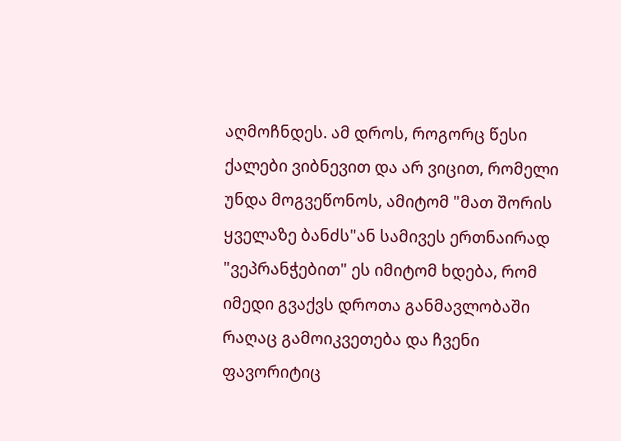აღმოჩნდეს. ამ დროს, როგორც წესი ქალები ვიბნევით და არ ვიცით, რომელი უნდა მოგვეწონოს, ამიტომ "მათ შორის ყველაზე ბანძს"ან სამივეს ერთნაირად "ვეპრანჭებით" ეს იმიტომ ხდება, რომ იმედი გვაქვს დროთა განმავლობაში რაღაც გამოიკვეთება და ჩვენი ფავორიტიც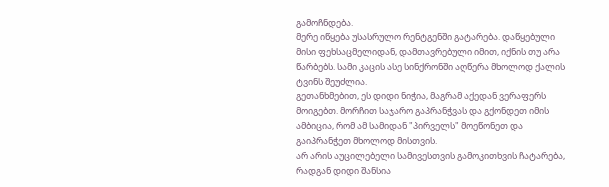გამოჩნდება.
მერე იწყება უსასრულო რენტგენში გატარება. დაწყებული მისი ფეხსაცმელიდან, დამთავრებული იმით, იქნის თუ არა წარბებს. სამი კაცის ასე სინქრონში აღწერა მხოლოდ ქალის ტვინს შეუძლია.
გეთანხმებით, ეს დიდი ნიჭია, მაგრამ აქედან ვერაფერს მოიგებთ. მორჩით საჯარო გაპრანჭვას და გქონდეთ იმის ამბიცია, რომ ამ სამიდან "პირველს" მოეწონეთ და გაიპრანჭეთ მხოლოდ მისთვის.
არ არის აუცილებელი სამივესთვის გამოკითხვის ჩატარება, რადგან დიდი შანსია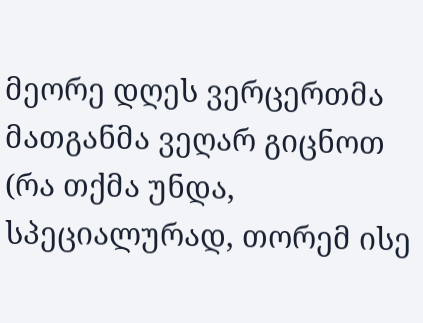მეორე დღეს ვერცერთმა მათგანმა ვეღარ გიცნოთ (რა თქმა უნდა, სპეციალურად, თორემ ისე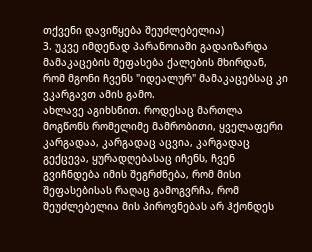თქვენი დავიწყება შეუძლებელია)
3. უკვე იმდენად პარანოიაში გადაიზარდა მამაკაცების შეფასება ქალების მხირდან, რომ მგონი ჩვენს "იდეალურ" მამაკაცებსაც კი ვკარგავთ ამის გამო.
ახლავე აგიხსნით. როდესაც მართლა მოგწონს რომელიმე მამრობითი, ყველაფერი კარგადაა, კარგადაც აცვია, კარგადაც გექცევა, ყურადღებასაც იჩენს, ჩვენ გვიჩნდება იმის შეგრძნება, რომ მისი შეფასებისას რაღაც გამოგვრჩა, რომ შეუძლებელია მის პიროვნებას არ ჰქონდეს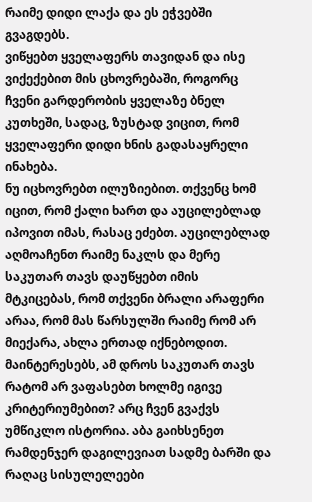რაიმე დიდი ლაქა და ეს ეჭვებში გვაგდებს.
ვიწყებთ ყველაფერს თავიდან და ისე ვიქექებით მის ცხოვრებაში, როგორც ჩვენი გარდერობის ყველაზე ბნელ კუთხეში, სადაც, ზუსტად ვიცით, რომ ყველაფერი დიდი ხნის გადასაყრელი ინახება.
ნუ იცხოვრებთ ილუზიებით. თქვენც ხომ იცით, რომ ქალი ხართ და აუცილებლად იპოვით იმას, რასაც ეძებთ. აუცილებლად აღმოაჩენთ რაიმე ნაკლს და მერე საკუთარ თავს დაუწყებთ იმის მტკიცებას, რომ თქვენი ბრალი არაფერი არაა, რომ მას წარსულში რაიმე რომ არ მიექარა, ახლა ერთად იქნებოდით.
მაინტერესებს, ამ დროს საკუთარ თავს რატომ არ ვაფასებთ ხოლმე იგივე კრიტერიუმებით? არც ჩვენ გვაქვს უმწიკლო ისტორია. აბა გაიხსენეთ რამდენჯერ დაგილევიათ სადმე ბარში და რაღაც სისულელეები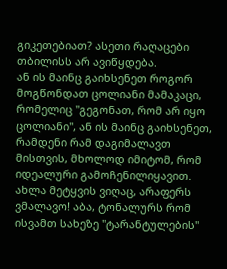გიკეთებიათ? ასეთი რაღაცები თბილისს არ ავიწყდება.
ან ის მაინც გაიხსენეთ როგორ მოგწონდათ ცოლიანი მამაკაცი, რომელიც "გეგონათ, რომ არ იყო ცოლიანი", ან ის მაინც გაიხსენეთ, რამდენი რამ დაგიმალავთ მისთვის, მხოლოდ იმიტომ, რომ იდეალური გამოჩენილიყავით.
ახლა მეტყვის ვიღაც, არაფერს ვმალავო! აბა, ტონალურს რომ ისვამთ სახეზე "ტარანტულების"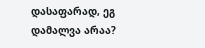დასაფარად, ეგ დამალვა არაა?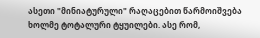ასეთი "მინიატურული" რაღაცებით წარმოიშვება ხოლმე ტოტალური ტყუილები. ასე რომ,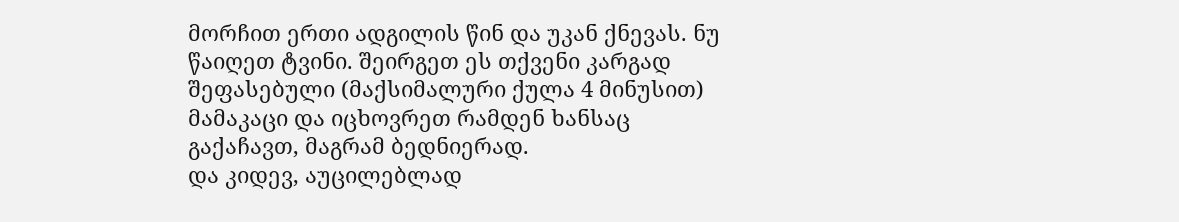მორჩით ერთი ადგილის წინ და უკან ქნევას. ნუ წაიღეთ ტვინი. შეირგეთ ეს თქვენი კარგად შეფასებული (მაქსიმალური ქულა 4 მინუსით) მამაკაცი და იცხოვრეთ რამდენ ხანსაც გაქაჩავთ, მაგრამ ბედნიერად.
და კიდევ, აუცილებლად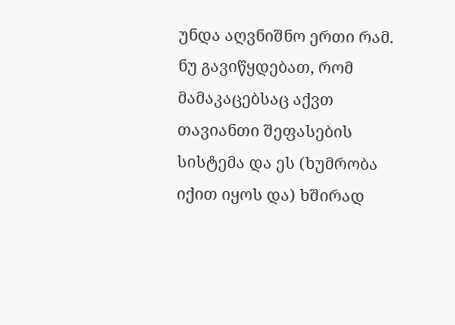უნდა აღვნიშნო ერთი რამ. ნუ გავიწყდებათ, რომ მამაკაცებსაც აქვთ თავიანთი შეფასების სისტემა და ეს (ხუმრობა იქით იყოს და) ხშირად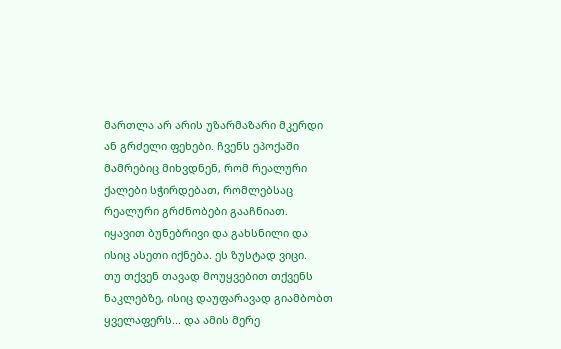მართლა არ არის უზარმაზარი მკერდი ან გრძელი ფეხები. ჩვენს ეპოქაში მამრებიც მიხვდნენ, რომ რეალური ქალები სჭირდებათ, რომლებსაც რეალური გრძნობები გააჩნიათ.
იყავით ბუნებრივი და გახსნილი და ისიც ასეთი იქნება. ეს ზუსტად ვიცი.
თუ თქვენ თავად მოუყვებით თქვენს ნაკლებზე, ისიც დაუფარავად გიამბობთ ყველაფერს... და ამის მერე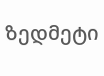ზედმეტი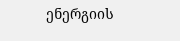ენერგიის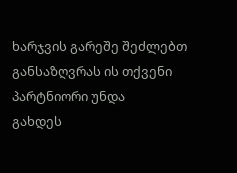ხარჯვის გარეშე შეძლებთ განსაზღვრას ის თქვენი პარტნიორი უნდა
გახდეს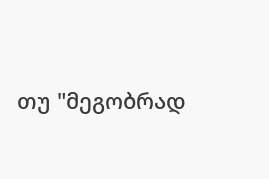თუ "მეგობრად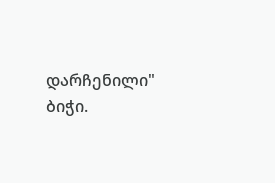დარჩენილი" ბიჭი.